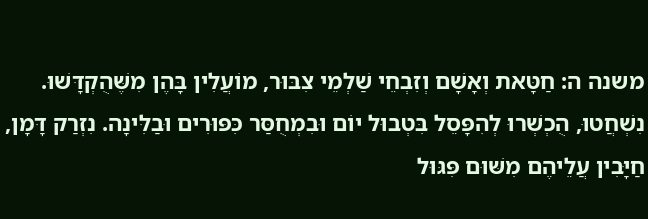משנה ה: חַטָּאת וְאָשָׁם וְזִבְחֵי שַׁלְמֵי צִבּוּר, מוֹעֲלִין בָּהֶן מִשֶּׁהֻקְדָּשׁוּ. נִשְׁחֲטוּ, הֻכְשְׁרוּ לְהִפָּסֵל בִּטְבוּל יוֹם וּבִמְחֻסַּר כִּפּוּרִים וּבַלִּינָה. נִזְרַק דָּמָן, חַיָּבִין עֲלֵיהֶם מִשּׁוּם פִּגּוּל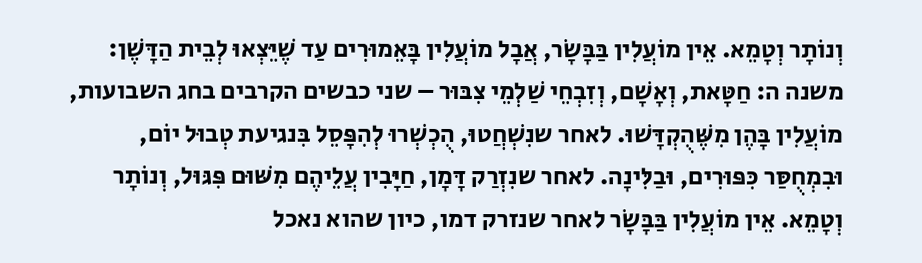וְנוֹתָר וְטָמֵא. אֵין מוֹעֲלִין בַּבָּשָׂר, אֲבָל מוֹעֲלִין בָּאֵמוּרִים עַד שֶׁיֵּצְאוּ לְבֵית הַדָּשֶׁן:
משנה ה: חַטָּאת, וְאָשָׁם, וְזִבְחֵי שַׁלְמֵי צִבּוּר – שני כבשים הקרבים בחג השבועות, מוֹעֲלִין בָּהֶן מִשֶּׁהֻקְדָּשׁוּ. לאחר שנִשְׁחֲטוּ, הֻכְשְׁרוּ לְהִפָּסֵל בִּנגיעת טְבוּל יוֹם, וּבִמְחֻסַּר כִּפּוּרִים, וּבַלִּינָה. לאחר שנִזְרַק דָּמָן, חַיָּבִין עֲלֵיהֶם מִשּׁוּם פִּגּוּל, וְנוֹתָר וְטָמֵא. אֵין מוֹעֲלִין בַּבָּשָׂר לאחר שנזרק דמו, כיון שהוא נאכל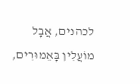לכהנים, אֲבָל מוֹעֲלִין בָּאֵמוּרִים,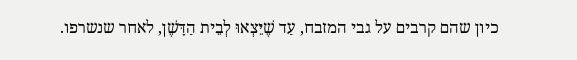כיון שהם קרבים על גבי המזבח, עַד שֶׁיֵּצְאוּ לְבֵית הַדָּשֶׁן, לאחר שנשרפו.